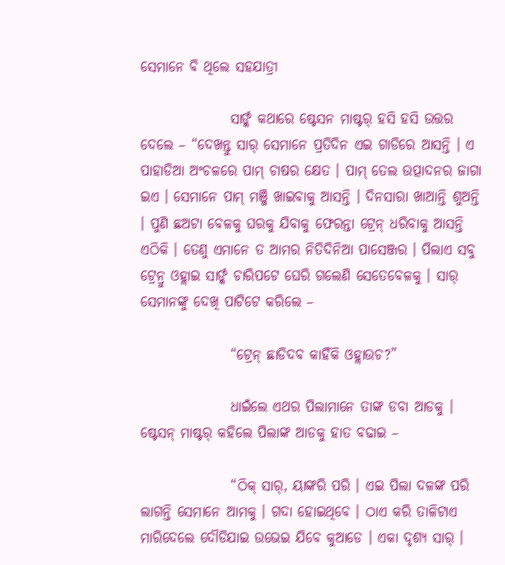ସେମାନେ ବି ଥିଲେ ସହଯାତ୍ରୀ

                ସାର୍ଙ୍କ କଥାରେ ଷ୍ଟେସନ ମାଷ୍ଟର୍ ହସି ହସି ଉତ୍ତର ଦେଲେ – “ଦେଖନ୍ତୁ ସାର୍ ସେମାନେ ପ୍ରତିଦିନ ଏଇ ଗାଡିରେ ଆସନ୍ତି । ଏ ପାହାଡିଆ ଅଂଚଳରେ ପାମ୍ ଚାଷର କ୍ଷେତ । ପାମ୍ ତେଲ ଉତ୍ପାଦନର ଜାଗା ଇଏ । ସେମାନେ ପାମ୍ ମଞ୍ଜି ଖାଇବାକୁ ଆସନ୍ତି । ଦିନସାରା ଖାଆନ୍ତି ଶୁଅନ୍ତି । ପୁଣି ଛଅଟା ବେଳକୁ ଘରକୁ ଯିବାକୁ ଫେରନ୍ତା ଟ୍ରେନ୍ ଧରିବାକୁ ଆସନ୍ତି ଏଠିକି । ତେଣୁ ଏମାନେ ତ ଆମର ନିତିଦିନିଆ ପାସେଞ୍ଜର । ପିଲାଏ ସବୁ ଟ୍ରେନ୍ରୁ ଓହ୍ଲାଇ ସାର୍ଙ୍କ ଚାରିପଟେ ଘେରି ଗଲେଣି ସେତେବେଳକୁ । ସାର୍ ସେମାନଙ୍କୁ ଦେଖି ପାଟିଟେ କରିଲେ –

                “ଟ୍ରେନ୍ ଛାଡିଦବ କାହିଁକି ଓହ୍ଲାଉଚ?”

                ଧାଇଁଲେ ଏଥର ପିଲାମାନେ ତାଙ୍କ ଡବା ଆଡକୁ । ଷ୍ଟେସନ୍ ମାଷ୍ଟର୍ କହିଲେ ପିଲାଙ୍କ ଆଡକୁ ହାତ ବଢାଇ –

                “ଠିକ୍ ସାର୍, ୟାଙ୍କରି ପରି । ଏଇ ପିଲା ଦଳଙ୍କ ପରି ଲାଗନ୍ତି ସେମାନେ ଆମକୁ । ଗଦା ହୋଇଥିବେ । ଠାଏ କରି ତାଳିଟାଏ ମାରିଦେଲେ ଦୌଡିଯାଇ ଉଭେଇ ଯିବେ କୁଆଡେ । ଏକା ଦୃଶ୍ୟ ସାର୍ ।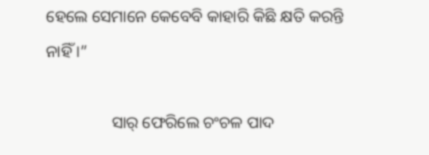ହେଲେ ସେମାନେ କେବେବି କାହାରି କିଛି କ୍ଷତି କରନ୍ତି ନାହିଁ ।”

                ସାର୍ ଫେରିଲେ ଚଂଚଳ ପାଦ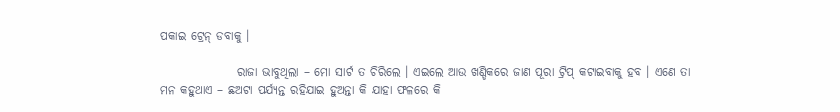ପକାଇ ଟ୍ରେନ୍ ଡବାକୁ ।

                ରାଜା ଭାବୁଥିଲା – ମୋ ସାର୍ଟ ତ ଚିରିଲେ । ଏଇଲେ ଆଉ ଖଣ୍ଡିକରେ ଜାଣ ପୂରା ଟ୍ରିପ୍ କଟାଇବାକୁ ହବ । ଏଣେ ତା ମନ କହୁଥାଏ – ଛଅଟା ପର୍ଯ୍ୟନ୍ତ ରହିଯାଇ ହୁଅନ୍ତା କି ଯାହା ଫଳରେ କି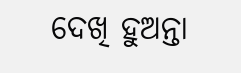ଦେଖି ହୁଅନ୍ତା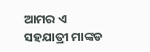ଆମର ଏ ସହଯାତ୍ରୀ ମାଙ୍କଡ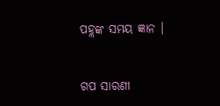ପହ୍ଲଙ୍କ ସମୟ ଜ୍ଞାନ ।


ଗପ ସାରଣୀ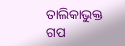ତାଲିକାଭୁକ୍ତ ଗପ